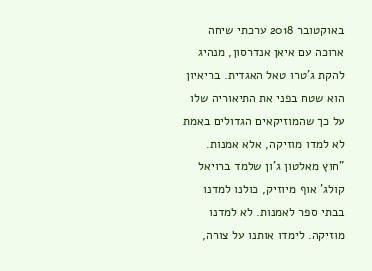באוקטובר 2018 ערכתי שיחה ארוכה עם איאן אנדרסון, מנהיג להקת ג'טרו טאל האגדית. בריאיון הוא שטח בפני את התיאוריה שלו על כך שהמוזיקאים הגדולים באמת לא למדו מוזיקה, אלא אמנות. "חוץ מאלטון ג'ון שלמד ברויאל קולג' אוף מיוזיק, כולנו למדנו בבתי ספר לאמנות. לא למדנו מוזיקה. לימדו אותנו על צורה,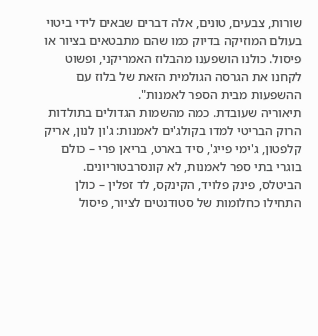שורות, צבעים, טונים, אלה דברים שבאים לידי ביטוי בעולם המוזיקה בדיוק כמו שהם מתבטאים בציור או פיסול. כולנו הושפענו מהבלוז האמריקני, ופשוט לקחנו את הגרסה הגולמית הזאת של בלוז עם ההשפעות מבית הספר לאמנות".
תיאוריה שעובדת. כמה מהשמות הגדולים בתולדות הרוק הבריטי למדו בקולג'ים לאמנות: ג'ון לנון, אריק קלפטון, ג'ימי פייג', סיד בארט, בריאן פרי – כולם בוגרי בתי ספר לאמנות, לא קונסרבטוריונים. הביטלס, פינק פלויד, הקינקס, לד זפלין – כולן התחילו כחלומות של סטודנטים לציור, פיסול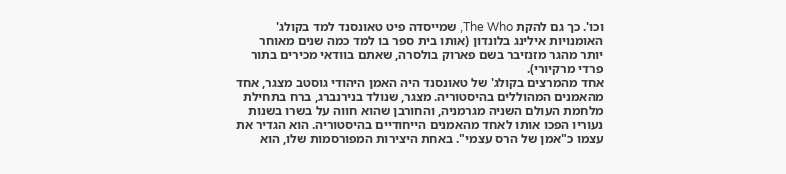וכו'. כך גם להקת The Who, שמייסדה פיט טאונסנד למד בקולג' האומנויות אילינג בלונדון (אותו בית ספר בו למד כמה שנים מאוחר יותר מהגר מזנזיבר בשם פארוק בולסרה, שאתם בוודאי מכירים בתור פרדי מרקיורי).
אחד מהמרצים בקולג' של טאונסנד היה האמן היהודי גוסטב מצגר, אחד מהאמנים המהוללים בהיסטוריה. מצגר, שנולד בנירנברג, ברח בתחילת מלחמת העולם השניה מגרמניה, והחורבן שהוא חווה על בשרו בשנות נעוריו הפכו אותו לאחד מהאמנים הייחודיים בהיסטוריה. הוא הגדיר את עצמו כ"אמן של הרס עצמי". באחת היצירות המפורסמות שלו, הוא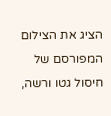הציג את הצילום המפורסם של חיסול גטו ורשה,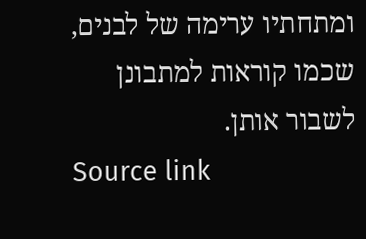ומתחתיו ערימה של לבנים, שכמו קוראות למתבונן לשבור אותן.
Source link